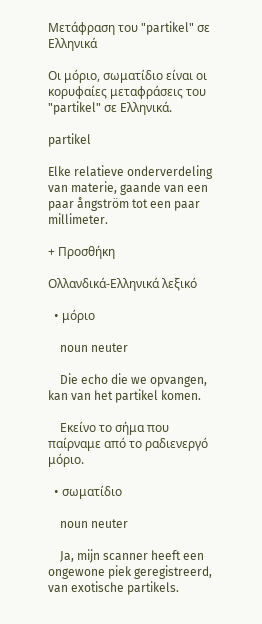Μετάφραση του "partikel" σε Ελληνικά

Οι μόριο, σωματίδιο είναι οι κορυφαίες μεταφράσεις του "partikel" σε Ελληνικά.

partikel

Elke relatieve onderverdeling van materie, gaande van een paar ångström tot een paar millimeter.

+ Προσθήκη

Ολλανδικά-Ελληνικά λεξικό

  • μόριο

    noun neuter

    Die echo die we opvangen, kan van het partikel komen.

    Εκείνο το σήμα που παίρναμε από το ραδιενεργό μόριο.

  • σωματίδιο

    noun neuter

    Ja, mijn scanner heeft een ongewone piek geregistreerd, van exotische partikels.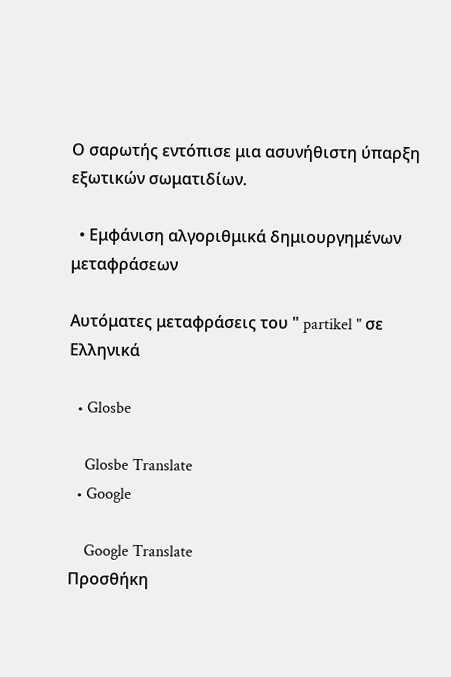Ο σαρωτής εντόπισε μια ασυνήθιστη ύπαρξη εξωτικών σωματιδίων.

  • Εμφάνιση αλγοριθμικά δημιουργημένων μεταφράσεων

Αυτόματες μεταφράσεις του " partikel " σε Ελληνικά

  • Glosbe

    Glosbe Translate
  • Google

    Google Translate
Προσθήκη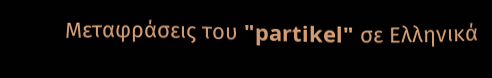Μεταφράσεις του "partikel" σε Ελληνικά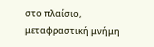στο πλαίσιο, μεταφραστική μνήμη